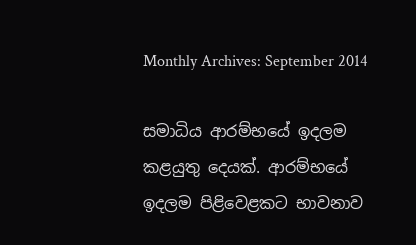Monthly Archives: September 2014

සමාධිය ආරම්භයේ ඉදලම කළයුතු දෙයක්. ආරම්භයේ ඉදලම පිළිවෙළකට භාවනාව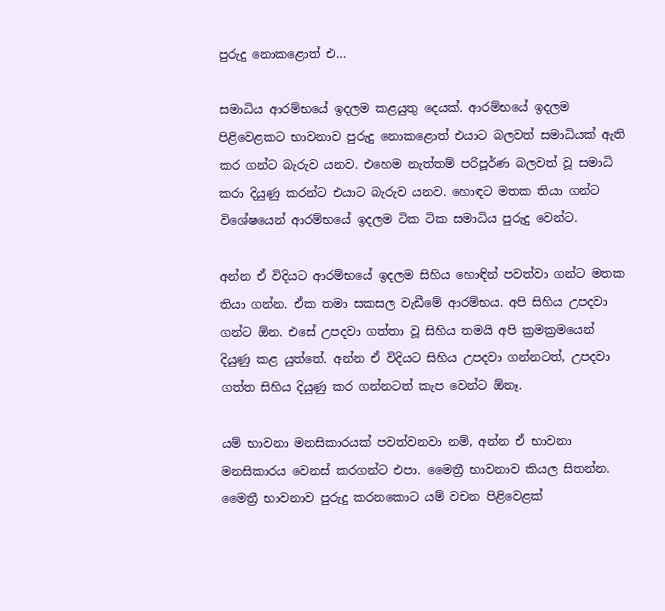පුරුදු නොකළොත් එ…

සමාධිය ආරම්භයේ ඉදලම කළයුතු දෙයක්. ආරම්භයේ ඉදලම පිළිවෙළකට භාවනාව පුරුදු නොකළොත් එයාට බලවත් සමාධියක් ඇති කර ගන්ට බැරුව යනව. එහෙම නැත්තම් පරිපූර්ණ බලවත් වූ සමාධි කරා දියුණු කරන්ට එයාට බැරුව යනව. හොඳට මතක තියා ගන්ට විශේෂයෙන් ආරම්භයේ ඉදලම ටික ටික සමාධිය පුරුදු වෙන්ට.

අන්න ඒ විදියට ආරම්භයේ ඉදලම සිහිය හොඳින් පවත්වා ගන්ට මතක තියා ගන්න. ඒක තමා සකසල වැඩීමේ ආරම්භය. අපි සිහිය උපදවා ගන්ට ඕන. එසේ උපදවා ගත්තා වූ සිහිය තමයි අපි ක්‍රමක්‍රමයෙන් දියුණු කළ යුත්තේ. අන්න ඒ විදියට සිහිය උපදවා ගන්නටත්, උපදවා ගත්ත සිහිය දියුණු කර ගන්නටත් කැප වෙන්ට ඕනෑ.

යම් භාවනා මනසිකාරයක් පවත්වනවා නම්, අන්න ඒ භාවනා මනසිකාරය වෙනස් කරගන්ට එපා. මෛත්‍රී භාවනාව කියල සිතන්න. මෛත්‍රී භාවනාව පුරුදු කරනකොට යම් වචන පිළිවෙළක්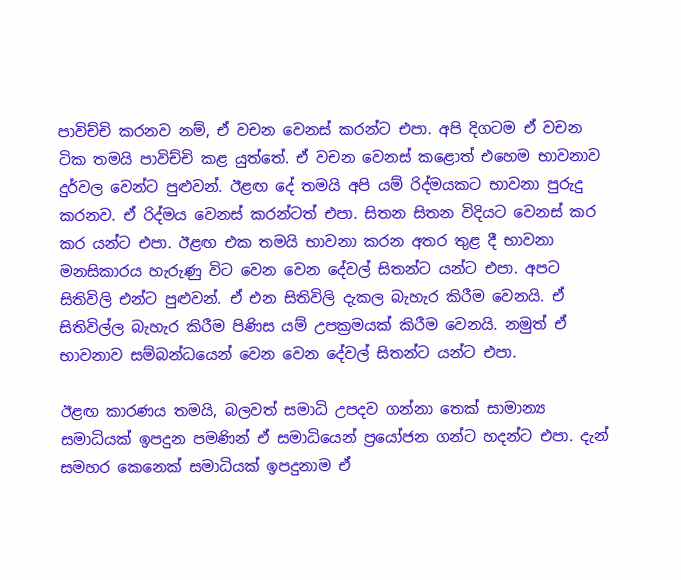පාවිච්චි කරනව නම්, ඒ වචන වෙනස් කරන්ට එපා. අපි දිගටම ඒ වචන ටික තමයි පාවිච්චි කළ යුත්තේ. ඒ වචන වෙනස් කළොත් එහෙම භාවනාව දුර්වල වෙන්ට පුළුවන්. ඊළඟ දේ තමයි අපි යම් රිද්මයකට භාවනා පුරුදු කරනව. ඒ රිද්මය වෙනස් කරන්ටත් එපා. සිතන සිතන විදියට වෙනස් කර කර යන්ට එපා. ඊළඟ එක තමයි භාවනා කරන අතර තුළ දී භාවනා මනසිකාරය හැරුණු විට වෙන වෙන දේවල් සිතන්ට යන්ට එපා. අපට සිතිවිලි එන්ට පුළුවන්. ඒ එන සිතිවිලි දැකල බැහැර කිරීම වෙනයි. ඒ සිතිවිල්ල බැහැර කිරීම පිණිස යම් උපක්‍රමයක් කිරීම වෙනයි. නමුත් ඒ භාවනාව සම්බන්ධයෙන් වෙන වෙන දේවල් සිතන්ට යන්ට එපා.

ඊළඟ කාරණය තමයි, බලවත් සමාධි උපදව ගන්නා තෙක් සාමාන්‍ය සමාධියක් ඉපදුන පමණින් ඒ සමාධියෙන් ප්‍රයෝජන ගන්ට හදන්ට එපා. දැන් සමහර කෙනෙක් සමාධියක් ඉපදුනාම ඒ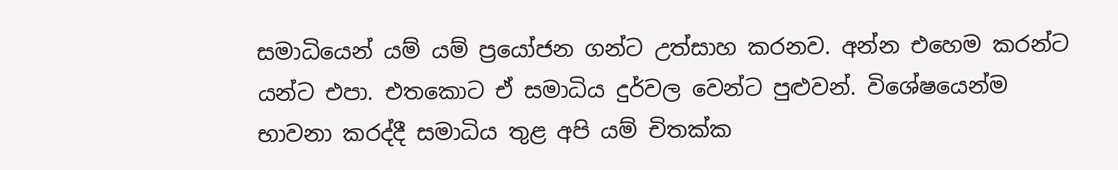සමාධියෙන් යම් යම් ප්‍රයෝජන ගන්ට උත්සාහ කරනව. අන්න එහෙම කරන්ට යන්ට එපා. එතකොට ඒ සමාධිය දුර්වල වෙන්ට පුළුවන්. විශේෂයෙන්ම භාවනා කරද්දී සමාධිය තුළ අපි යම් චිතක්ක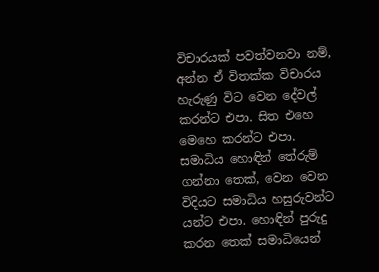විචාරයක් පවත්වනවා නම්, අන්න ඒ විතක්ක විචාරය හැරුණු විට වෙන දේවල් කරන්ට එපා. සිත එහෙ මෙහෙ කරන්ට එපා. සමාධිය හොඳින් තේරුම් ගන්නා තෙක්, වෙන වෙන විදියට සමාධිය හසුරුවන්ට යන්ට එපා. හොඳින් පුරුදු කරන තෙක් සමාධියෙන්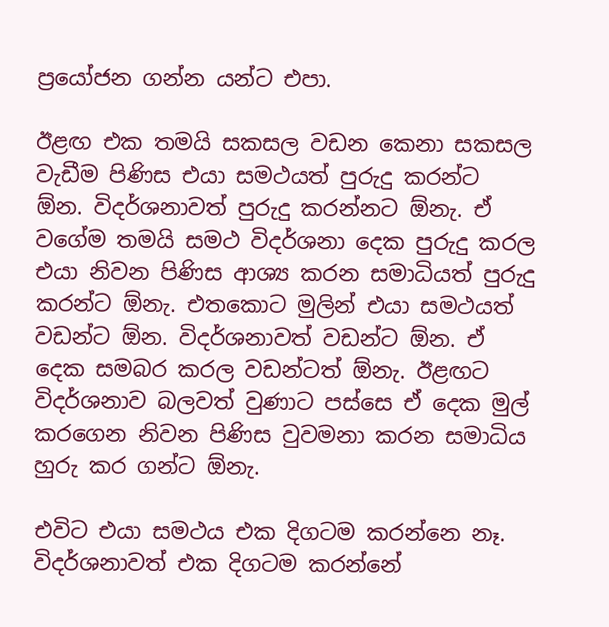ප්‍රයෝජන ගන්න යන්ට එපා.

ඊළඟ එක තමයි සකසල වඩන කෙනා සකසල වැඩීම පිණිස එයා සමථයත් පුරුදු කරන්ට ඕන. විදර්ශනාවත් පුරුදු කරන්නට ඕනැ. ඒ වගේම තමයි සමථ විදර්ශනා දෙක පුරුදු කරල එයා නිවන පිණිස ආශ්‍ය කරන සමාධියත් පුරුදු කරන්ට ඕනැ. එතකොට මුලින් එයා සමථයත් වඩන්ට ඕන. විදර්ශනාවත් වඩන්ට ඕන. ඒ දෙක සමබර කරල වඩන්ටත් ඕනැ. ඊළඟට විදර්ශනාව බලවත් වුණාට පස්සෙ ඒ දෙක මුල් කරගෙන නිවන පිණිස වුවමනා කරන සමාධිය හුරු කර ගන්ට ඕනැ.

එවිට එයා සමථය එක දිගටම කරන්නෙ නෑ. විදර්ශනාවත් එක දිගටම කරන්නේ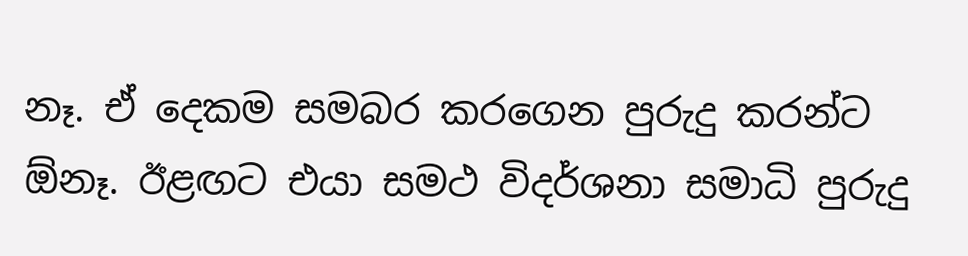නෑ. ඒ දෙකම සමබර කරගෙන පුරුදු කරන්ට ඕනෑ. ඊළඟට එයා සමථ විදර්ශනා සමාධි පුරුදු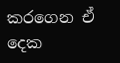කරගෙන ඒ දෙක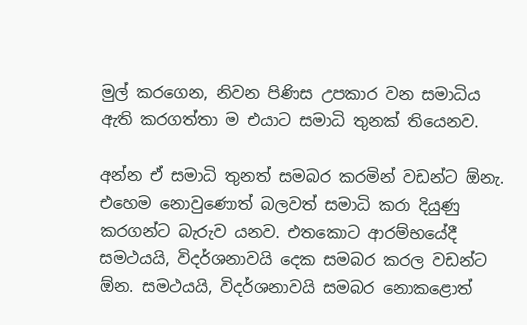මුල් කරගෙන, නිවන පිණිස උපකාර වන සමාධිය ඇති කරගත්තා ම එයාට සමාධි තුනක් තියෙනව.

අන්න ඒ සමාධි තුනත් සමබර කරමින් වඩන්ට ඕනැ. එහෙම නොවුණොත් බලවත් සමාධි කරා දියුණු කරගන්ට බැරුව යනව. එතකොට ආරම්භයේදී සමථයයි, විදර්ශනාවයි දෙක සමබර කරල වඩන්ට ඕන. සමථයයි, විදර්ශනාවයි සමබර නොකළොත්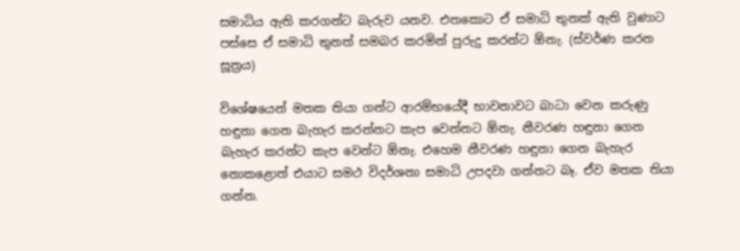සමාධිය ඇති කරගන්ට බැරුව යනව. එතකොට ඒ සමාධි තුනක් ඇති වුණාට පස්සෙ ඒ සමාධි තුනත් සමබර කරමින් පුරුදු කරන්ට ඕනැ. (ස්වර්ණ කරන සූත්‍රය)

විශේෂයෙන් මතක තියා ගන්ට ආරම්භයේදී භාවනාවට බාධා වෙන කරුණු හඳුනා ගෙන බැහැර කරන්නට කැප වෙන්නට ඕනැ. නීවරණ හඳුනා ගෙන බැහැර කරන්ට කැප වෙන්ට ඕනැ. එහෙම නීවරණ හඳුනා ගෙන බැහැර නොකළොත් එයාට සමථ විදර්ශනා සමාධි උපදවා ගන්නට බෑ. ඒව මතක තියා ගන්න.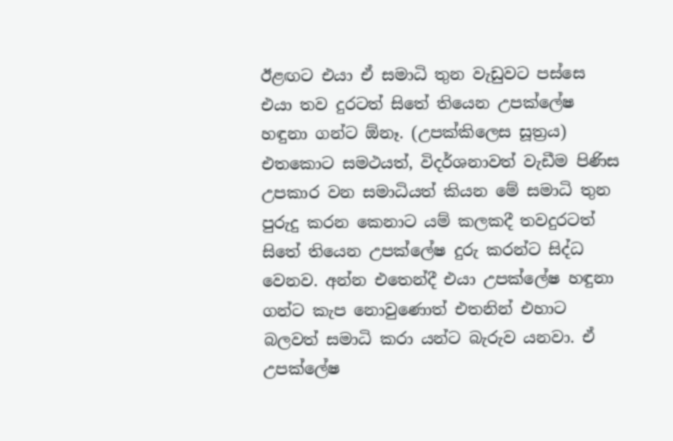ඊළඟට එයා ඒ සමාධි තුන වැඩුවට පස්සෙ එයා තව දුරටත් සිතේ තියෙන උපක්ලේෂ හඳුනා ගන්ට ඕනෑ. (උපක්කිලෙස සූත්‍රය) එතකොට සමථයත්, විදර්ශනාවත් වැඩීම පිණිස උපකාර වන සමාධියත් කියන මේ සමාධි තුන පුරුදු කරන කෙනාට යම් කලකදී තවදුරටත් සිතේ තියෙන උපක්ලේෂ දුරු කරන්ට සිද්ධ වෙනව. අන්න එතෙන්දී එයා උපක්ලේෂ හඳුනා ගන්ට කැප නොවුණොත් එතනින් එහාට බලවත් සමාධි කරා යන්ට බැරුව යනවා. ඒ උපක්ලේෂ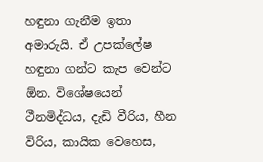හඳුනා ගැනීම ඉතා අමාරුයි. ඒ උපක්ලේෂ හඳුනා ගන්ට කැප වෙන්ට ඕන. විශේෂයෙන් ථීනමිද්ධය, දැඩි වීරිය, හීන විරිය, කායික වෙහෙස,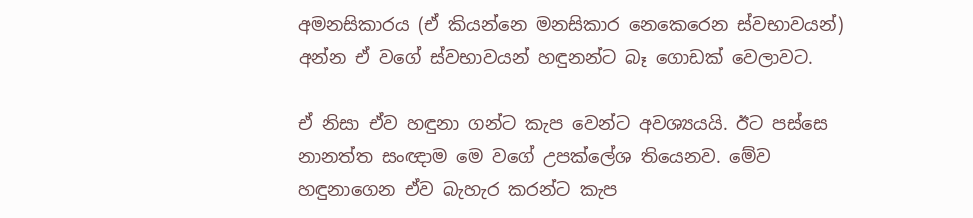අමනසිකාරය (ඒ කියන්නෙ මනසිකාර නෙකෙරෙන ස්වභාවයන්) අන්න ඒ වගේ ස්වභාවයන් හඳුනන්ට බෑ ගොඩක් වෙලාවට.

ඒ නිසා ඒව හඳුනා ගන්ට කැප වෙන්ට අවශ්‍යයයි. ඊට පස්සෙ නානත්ත සංඥාම මෙ වගේ උපක්ලේශ තියෙනව. මේව හඳුනාගෙන ඒව බැහැර කරන්ට කැප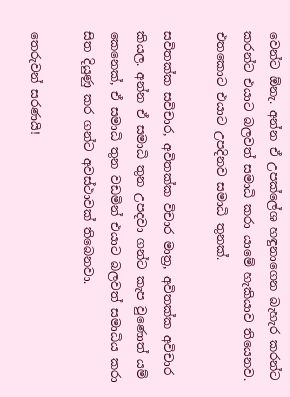වෙන්ට ඕනැ. අන්න ඒ උපක්ලේශ හඳුනාගෙන බැහැර කරන්ට කරන්ට එයාට බලවත් සමාධි කරා යාමේ හැකියාව තියෙනව. එතකොට එයාට උපදිනව සමාධි තුනක්.

සවිතක්ක සවිචාර, අවිතක්ක විචාර මාත්‍ර, අවිතක්ක අවිචාර කියල. අන්න ඒ සමාධි තුන උපදවා ගන්ට කැප වුණොත් යම් කෙනෙක්, ඒ සමාධි තුන වඩමින් එයාට බලවත් සමාධිය කරා සිත දියුණු කර ගන්ට අවස්ථාවක් තිබෙනවා.

තෙරුවන් සරණයි!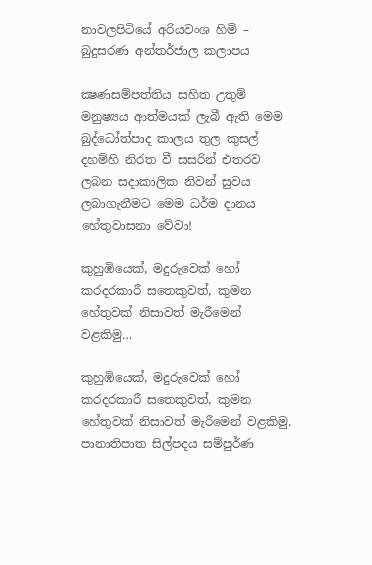නාවලපිටියේ අරියවංශ හිමි – බුදුසරණ අන්තර්ජාල කලාපය

ක්‍ෂණසම්පත්තිය සහිත උතුම් මනුෂ්‍යය ආත්මයක් ලැබී ඇති මෙම බුද්ධෝත්පාද කාලය තුල කුසල් දහම්හි නිරත වී සසරින් එතරව ලබන සදාකාලික නිවන් සුවය ලබාගැනීමට මෙම ධර්ම දානය හේතුවාසනා වේවා!

කුහුඹියෙක්, මදුරුවෙක් හෝ කරදරකාරී සතෙකුවත්, කුමන හේතුවක් නිසාවත් මැරීමෙන් වළකිමු…

කුහුඹියෙක්, මදුරුවෙක් හෝ කරදරකාරී සතෙකුවත්, කුමන හේතුවක් නිසාවත් මැරීමෙන් වළකිමු. පානාතිපාත සිල්පදය සම්පුර්ණ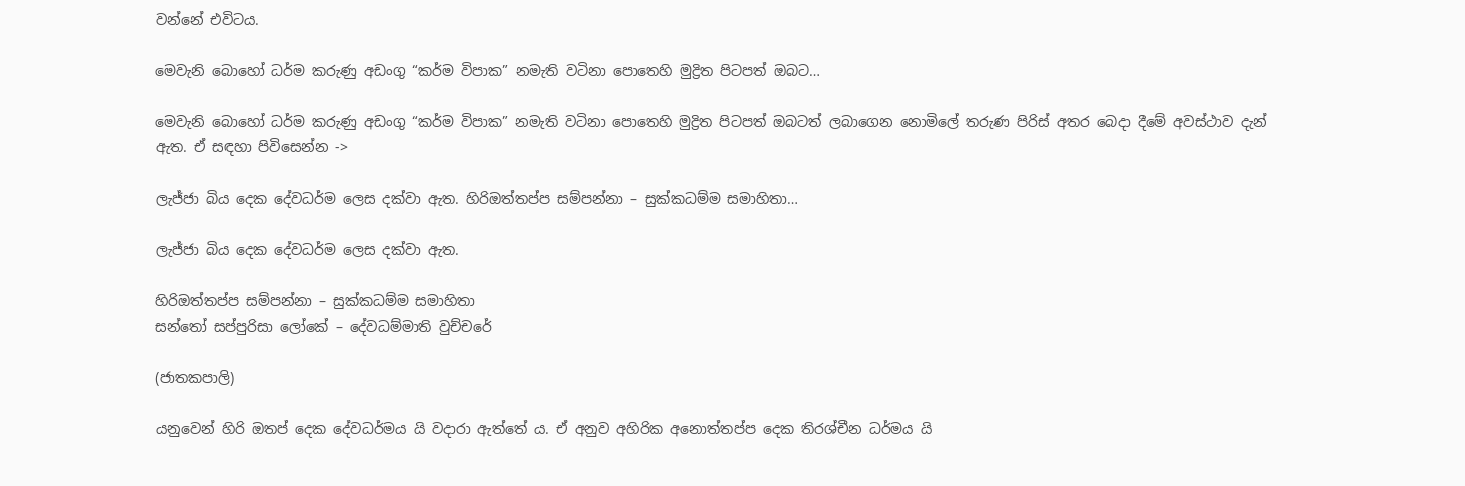වන්නේ එවිටය.

මෙවැනි බොහෝ ධර්ම කරුණු අඩංගු “කර්ම විපාක” නමැති වටිනා පොතෙහි මුද්‍රිත පිටපත් ඔබට…

මෙවැනි බොහෝ ධර්ම කරුණු අඩංගු “කර්ම විපාක” නමැති වටිනා පොතෙහි මුද්‍රිත පිටපත් ඔබටත් ලබාගෙන නොමිලේ තරුණ පිරිස් අතර බෙදා දීමේ අවස්ථාව දැන් ඇත. ඒ සඳහා පිවිසෙන්න ->

ලැජ්ජා බිය දෙක දේවධර්ම ලෙස දක්වා ඇත. හිරිඔත්තප්ප සම්පන්නා – සුක්කධම්ම සමාහිතා…

ලැජ්ජා බිය දෙක දේවධර්ම ලෙස දක්වා ඇත.

හිරිඔත්තප්ප සම්පන්නා – සුක්කධම්ම සමාහිතා
සන්තෝ සප්පුරිසා ලෝකේ – දේවධම්මාති වුච්චරේ

(ජාතකපාලි)

යනුවෙන් හිරි ඔතප් දෙක දේවධර්මය යි වදාරා ඇත්තේ ය. ඒ අනුව අහිරික අනොත්තප්ප දෙක තිරශ්චීන ධර්මය යි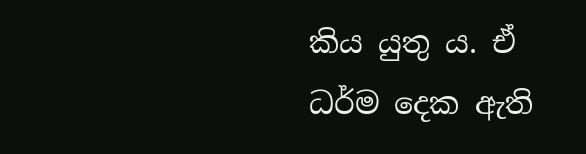කිය යුතු ය. ඒ ධර්ම දෙක ඇති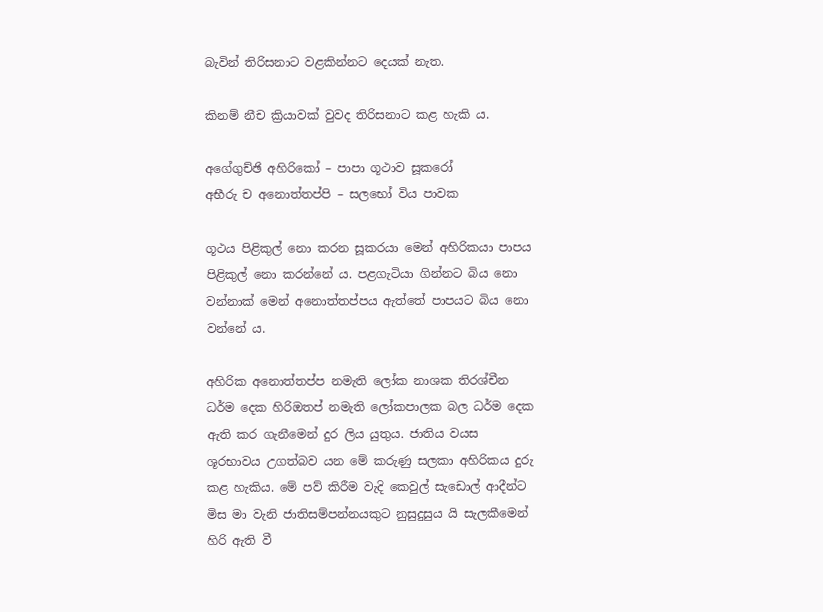බැවින් තිරිසනාට වළකින්නට දෙයක් නැත.

කිනම් නීච ක්‍රියාවක් වුවද තිරිසනාට කළ හැකි ය.

අගේගුච්ඡි අහිරිකෝ – පාපා ගූථාව සූකරෝ
අභීරු ච අනොත්තප්පි – සලභෝ විය පාවක

ගූථය පිළිකුල් නො කරන සූකරයා මෙන් අහිරිකයා පාපය පිළිකුල් නො කරන්නේ ය. පළගැටියා ගින්නට බිය නො වන්නාක් මෙන් අනොත්තප්පය ඇත්තේ පාපයට බිය නො වන්නේ ය.

අහිරික අනොත්තප්ප නමැති ලෝක නාශක තිරශ්චීන ධර්ම දෙක හිරිඔතප් නමැති ලෝකපාලක බල ධර්ම දෙක ඇති කර ගැනීමෙන් දුර ලිය යුතුය. ජාතිය වයස ශූරභාවය උගත්බව යන මේ කරුණු සලකා අහිරිකය දුරු කළ හැකිය. මේ පව් කිරීම වැදි කෙවුල් සැඩොල් ආදීන්ට මිස මා වැනි ජාතිසම්පන්නයකුට නුසුදුසුය යි සැලකීමෙන් හිරි ඇති වී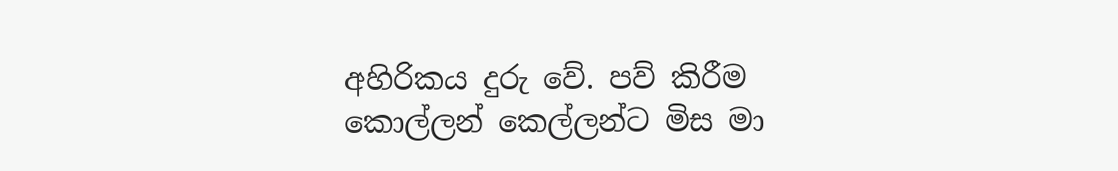අහිරිකය දුරු වේ. පව් කිරීම කොල්ලන් කෙල්ලන්ට මිස මා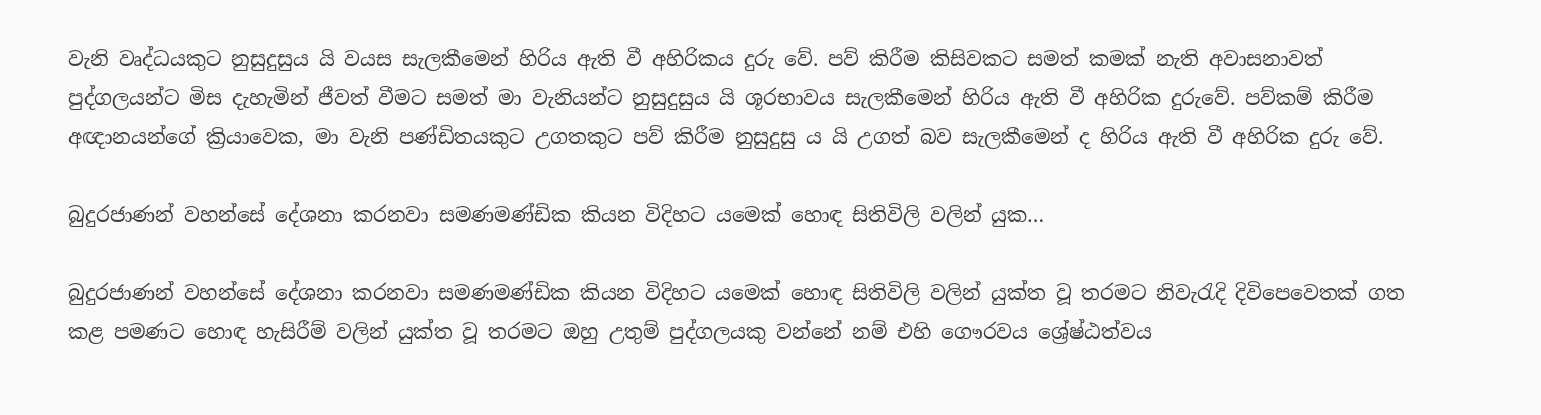වැනි වෘද්ධයකුට නුසුදුසුය යි වයස සැලකීමෙන් හිරිය ඇති වී අහිරිකය දුරු වේ. පව් කිරීම කිසිවකට සමත් කමක් නැති අවාසනාවත් පුද්ගලයන්ට මිස දැහැමින් ජීවත් වීමට සමත් මා වැනියන්ට නුසුදුසුය යි ශූරභාවය සැලකීමෙන් හිරිය ඇති වී අහිරික දුරුවේ. පව්කම් කිරීම අඥානයන්ගේ ක්‍රියාවෙක, මා වැනි පණ්ඩිතයකුට උගතකුට පව් කිරීම නුසුදුසු ය යි උගත් බව සැලකීමෙන් ද හිරිය ඇති වී අහිරික දුරු වේ.

බුදුරජාණන් වහන්සේ දේශනා කරනවා සමණමණ්ඩික කියන විදිහට යමෙක් හොඳ සිතිවිලි වලින් යුක…

බුදුරජාණන් වහන්සේ දේශනා කරනවා සමණමණ්ඩික කියන විදිහට යමෙක් හොඳ සිතිවිලි වලින් යුක්ත වූ තරමට නිවැරැදි දිවිපෙවෙතක් ගත කළ පමණට හොඳ හැසිරීම් වලින් යුක්ත වූ තරමට ඔහු උතුම් පුද්ගලයකු වන්නේ නම් එහි ගෞරවය ශ්‍රේෂ්ඨත්වය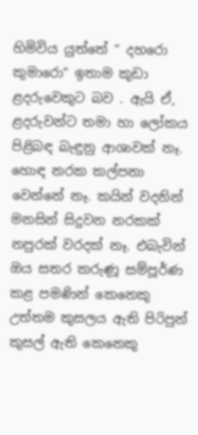හිමිවිය යුත්තේ “ දහරො කුමාරො” ඉතාම කුඩා ළදරුවෙකුට බව . ඇයි ඒ, ළදරුවන්ට තමා හා ලෝකය පිළිබඳ බැඳුනු ආශාවක් නෑ. හොඳ නරක කල්පනා වෙන්නේ නෑ. කයින් වදනින් මනසින් සිදුවන නරකක් නපුරක් වරදක් නෑ. එබැවින් ඔය සතර කරුණූ සම්පූර්ණ කළ පමණින් කෙනෙකු උත්තම කුසලය ඇති පිරිපුන් කුසල් ඇති කෙනෙකු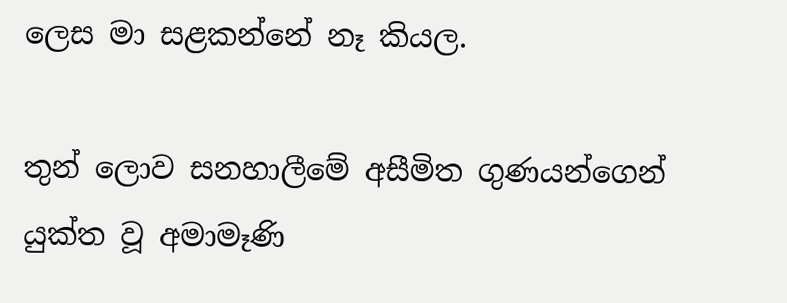ලෙස මා සළකන්නේ නෑ කියල.

තුන් ලොව සනහාලීමේ අසීමිත ගුණයන්ගෙන් යුක්ත වූ අමාමෑණි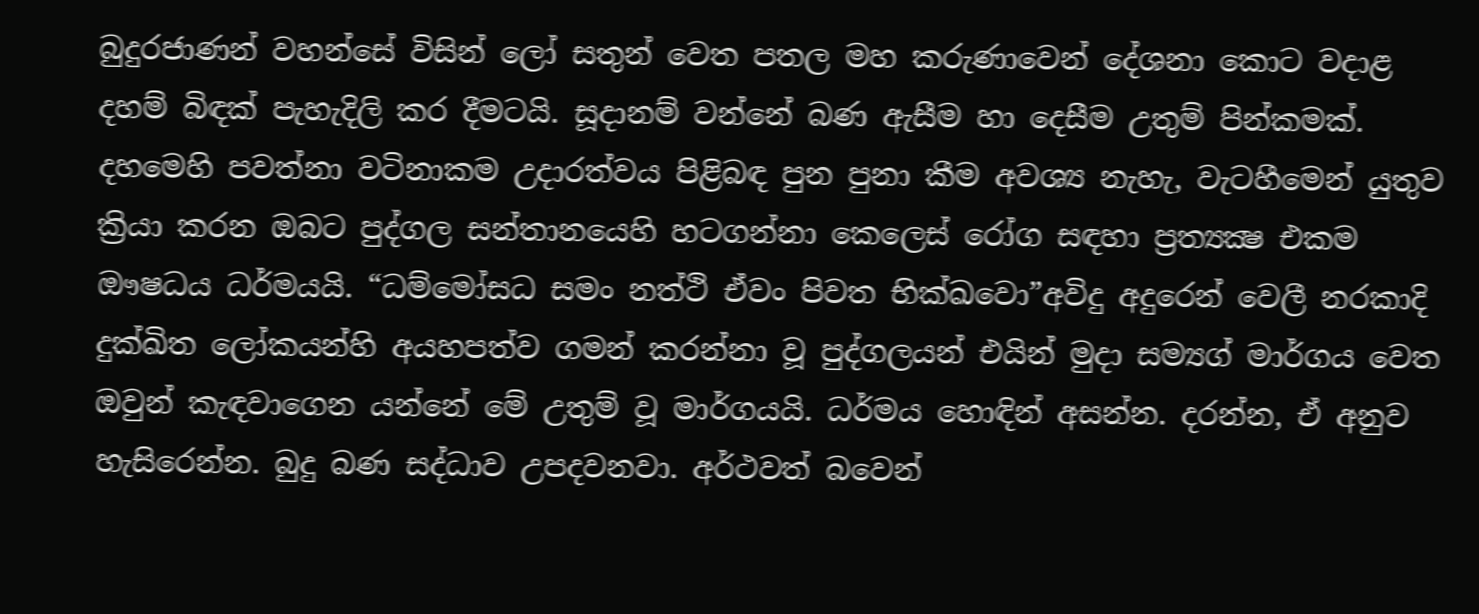බුදුරජාණන් වහන්සේ විසින් ලෝ සතුන් වෙත පතල මහ කරුණාවෙන් දේශනා කොට වදාළ දහම් බිඳක් පැහැදිලි කර දීමටයි. සූදානම් වන්නේ බණ ඇසීම හා දෙසීම උතුම් පින්කමක්. දහමෙහි පවත්නා වටිනාකම උදාරත්වය පිළිබඳ පුන පුනා කීම අවශ්‍ය නැහැ, වැටහීමෙන් යුතුව ක්‍රියා කරන ඔබට පුද්ගල සන්තානයෙහි හටගන්නා කෙලෙස් රෝග සඳහා ප්‍රත්‍යක්‍ෂ එකම ඖෂධය ධර්මයයි. “ධම්මෝසධ සමං නත්ථි ඒවං පිවත භික්ඛවො”අවිදු අදුරෙන් වෙලී නරකාදි දුක්ඛිත ලෝකයන්හි අයහපත්ව ගමන් කරන්නා වූ පුද්ගලයන් එයින් මුදා සම්‍යග් මාර්ගය වෙත ඔවුන් කැඳවාගෙන යන්නේ මේ උතුම් වූ මාර්ගයයි. ධර්මය හොඳින් අසන්න. දරන්න, ඒ අනුව හැසිරෙන්න. බුදු බණ සද්ධාව උපදවනවා. අර්ථවත් බවෙන්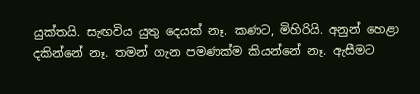යුක්තයි. සැඟවිය යුතු දෙයක් නෑ. කණට, මිහිරියි. අනුන් හෙළා දකින්නේ නෑ. තමන් ගැන පමණක්ම කියන්නේ නෑ. ඇසීමට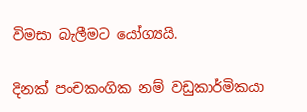විමසා බැලීමට යෝග්‍යයි.

දිනක් පංචකංගික නම් වඩුකාර්මිකයා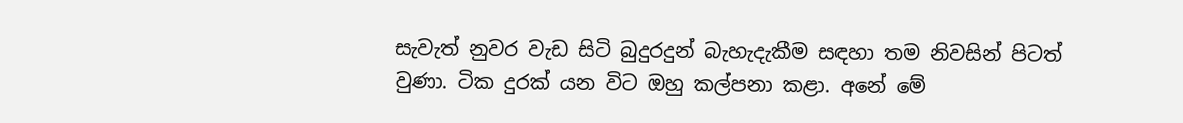සැවැත් නුවර වැඩ සිටි බුදුරදුන් බැහැදැකීම සඳහා තම නිවසින් පිටත් වුණා. ටික දුරක් යන විට ඔහු කල්පනා කළා. අනේ මේ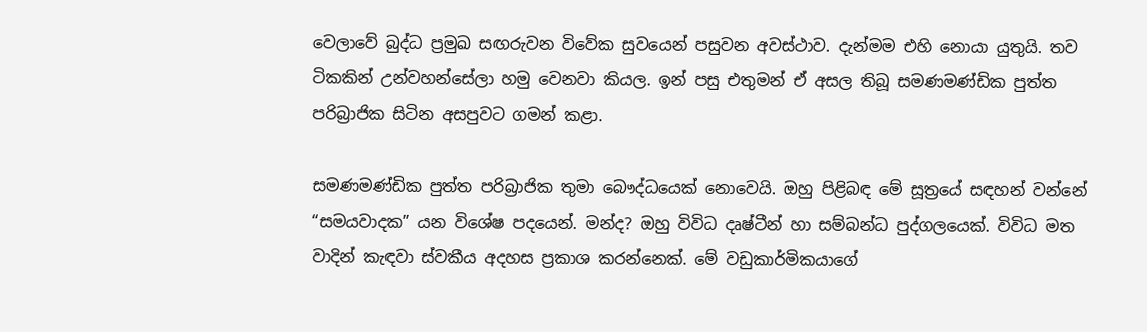වෙලාවේ බුද්ධ ප්‍රමුඛ සඟරුවන විවේක සුවයෙන් පසුවන අවස්ථාව. දැන්මම එහි නොයා යුතුයි. තව ටිකකින් උන්වහන්සේලා හමු වෙනවා කියල. ඉන් පසු එතුමන් ඒ අසල තිබූ සමණමණ්ඩික පුත්ත පරිබ්‍රාජික සිටින අසපුවට ගමන් කළා.

සමණමණ්ඩික පුත්ත පරිබ්‍රාජික තුමා බෞද්ධයෙක් නොවෙයි. ඔහු පිළිබඳ මේ සූත්‍රයේ සඳහන් වන්නේ “සමයවාදක” යන විශේෂ පදයෙන්. මන්ද? ඔහු විවිධ දෘෂ්ටීන් හා සම්බන්ධ පුද්ගලයෙක්. විවිධ මත වාදින් කැඳවා ස්වකීය අදහස ප්‍රකාශ කරන්නෙක්. මේ වඩුකාර්මිකයාගේ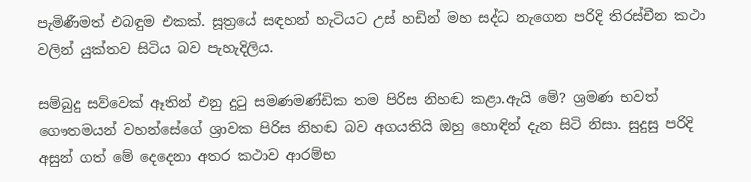පැමිණීමත් එබඳුම එකක්. සූත්‍රයේ සඳහන් හැටියට උස් හඩින් මහ සද්ධ නැගෙන පරිදි තිරස්චීන කථා වලින් යුක්තව සිටිය බව පැහැදිලිය.

සම්බුදු සව්වෙක් ඈතින් එනු දුටු සමණමණ්ඩික තම පිරිස නිහඬ කළා.ඇයි මේ? ශ්‍රමණ භවත් ගෞතමයන් වහන්සේගේ ශ්‍රාවක පිරිස නිහඬ බව අගයතියි ඔහු හොඳින් දැන සිටි නිසා. සුදුසු පරිදි අසුන් ගත් මේ දෙදෙනා අතර කථාව ආරම්භ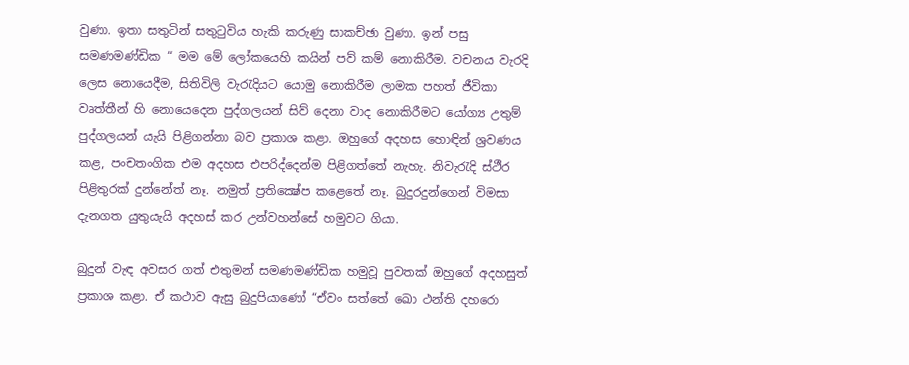වුණා. ඉතා සතුටින් සතුටුවිය හැකි කරුණු සාකච්ඡා වුණා. ඉන් පසු සමණමණ්ඩික “ මම මේ ලෝකයෙහි කයින් පව් කම් නොකිරීම. වචනය වැරදි ලෙස නොයෙදීම, සිතිවිලි වැරැදියට යොමු නොකිරීම ලාමක පහත් ජීවිකා වෘත්තීන් හි නොයෙදෙන පුද්ගලයන් සිව් දෙනා වාද නොකිරීමට යෝග්‍ය උතුම් පුද්ගලයන් යැයි පිළිගන්නා බව ප්‍රකාශ කළා. ඔහුගේ අදහස හොඳින් ශ්‍රවණය කළ, පංචතංගික එම අදහස එපරිද්දෙන්ම පිළිගත්තේ නැහැ. නිවැරැදි ස්ථීර පිළිතුරක් දුන්නේත් නෑ. නමුත් ප්‍රතික්‍ෂේප කළෙතේ නෑ. බුදුරදුන්ගෙන් විමසා දැනගත යුතුයැයි අදහස් කර උන්වහන්සේ හමුවට ගියා.

බුදුන් වැඳ අවසර ගත් එතුමන් සමණමණ්ඩික හමුවූ පුවතක් ඔහුගේ අදහසුත් ප්‍රකාශ කළා. ඒ කථාව ඇසු බුදුපියාණෝ “ඒවං සත්තේ ඛො ථන්ති දහරො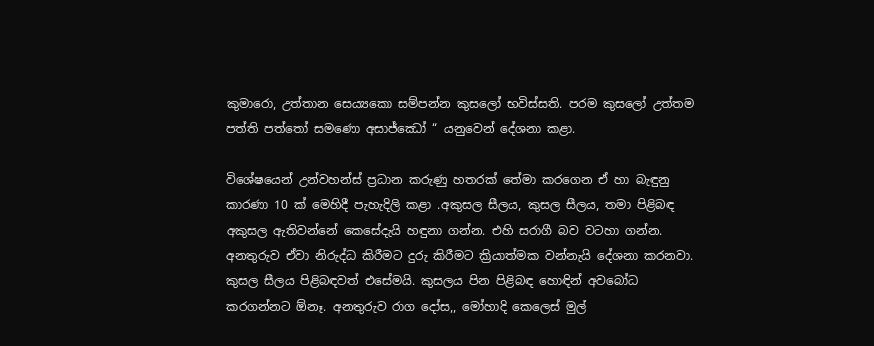කුමාරො, උත්තාන සෙය්‍යකො සම්පන්න කුසලෝ භවිස්සති. පරම කුසලෝ උත්තම පත්ති පත්තෝ සමණො අසාජ්ඣෝ “ යනුවෙන් දේශනා කළා.

විශේෂයෙන් උන්වහන්ස් ප්‍රධාන කරුණු හතරක් තේමා කරගෙන ඒ හා බැඳුනු කාරණා 10 ක් මෙහිදී පැහැදිලි කළා .අකුසල සීලය, කුසල සීලය, තමා පිළිබඳ අකුසල ඇතිවන්නේ කෙසේදැයි හඳුනා ගන්න. එහි සරාගී බව වටහා ගන්න. අනතුරුව ඒවා නිරුද්ධ කිරීමට දුරු කිරීමට ක්‍රියාත්මක වන්නැයි දේශනා කරනවා. කුසල සීලය පිළිබඳවත් එසේමයි. කුසලය පින පිළිබඳ හොඳින් අවබෝධ කරගන්නට ඕනෑ. අනතුරුව රාග දෝස,, මෝහාදි කෙලෙස් මුල්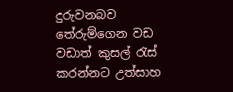දුරුවනබව තේරුම්ගෙන වඩ වඩාත් කුසල් රැස් කරන්නට උත්සාහ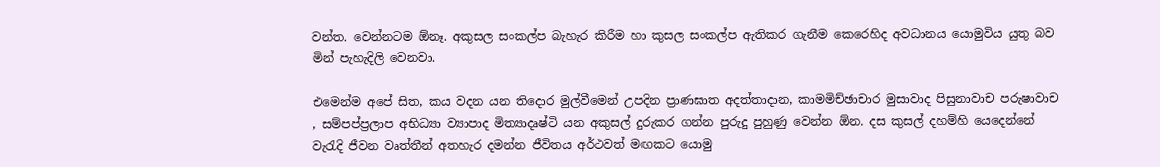වන්ත. වෙන්නටම ඕනෑ. අකුසල සංකල්ප බැහැර කිරීම හා කුසල සංකල්ප ඇතිකර ගැනීම කෙරෙහිද අවධානය යොමුවිය යුතු බව මින් පැහැදිලි වෙනවා.

එමෙන්ම අපේ සිත, කය වදන යන තිදොර මුල්වීමෙන් උපදින ප්‍රාණඝාත අදත්තාදාන, කාමමිච්ඡාචාර මුසාවාද පිසුනාවාච පරුෂාවාච , සම්පප්ප්‍රලාප අභිධ්‍යා ව්‍යාපාද මිත්‍යාදෘෂ්ටි යන අකුසල් දුරුකර ගන්න පුරුදු පුහුණු වෙන්න ඕන. දස කුසල් දහම්හි යෙදෙන්නේ වැරැදි ජීවන වෘත්තීන් අතහැර දමන්න ජීවිතය අර්ථවත් මඟකට යොමු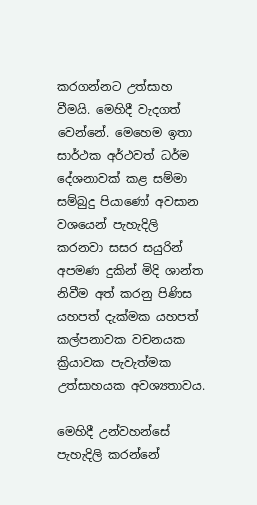කරගන්නට උත්සාහ වීමයි. මෙහිදී වැදගත් වෙන්නේ. මෙහෙම ඉතා සාර්ථක අර්ථවත් ධර්ම දේශනාවක් කළ සම්මා සම්බුදු පියාණෝ අවසාන වශයෙන් පැහැදිලි කරනවා සසර සයුරින් අපමණ දුකින් මිදි ශාන්ත නිවීම අත් කරනු පිණිස යහපත් දැක්මක යහපත් කල්පනාවක වචනයක ක්‍රියාවක පැවැත්මක උත්සාහයක අවශ්‍යතාවය.

මෙහිදී උන්වහන්සේ පැහැදිලි කරන්නේ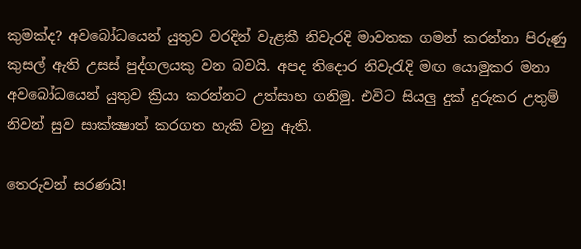කුමක්ද? අවබෝධයෙන් යුතුව වරදින් වැළකී නිවැරදි මාවතක ගමන් කරන්නා පිරුණු කුසල් ඇති උසස් පුද්ගලයකු වන බවයි. අපද තිදොර නිවැරැදි මඟ යොමුකර මනා අවබෝධයෙන් යුතුව ක්‍රියා කරන්නට උත්සාහ ගනිමු. එවිට සියලු දුක් දුරුකර උතුම් නිවන් සුව සාක්ක්‍ෂාත් කරගත හැකි වනු ඇති.

තෙරුවන් සරණයි!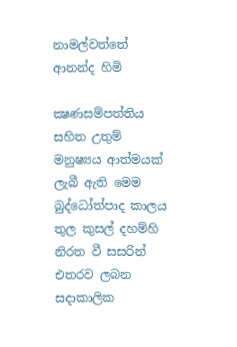නාමල්වත්තේ ආනන්ද හිමි

ක්‍ෂණසම්පත්තිය සහිත උතුම් මනුෂ්‍යය ආත්මයක් ලැබී ඇති මෙම බුද්ධෝත්පාද කාලය තුල කුසල් දහම්හි නිරත වී සසරින් එතරව ලබන සදාකාලික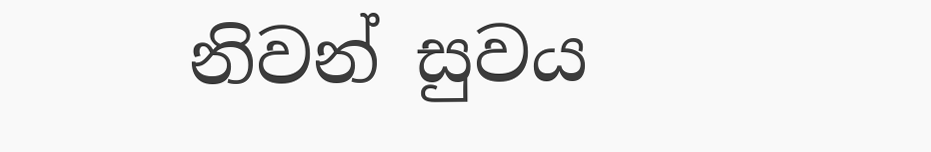නිවන් සුවය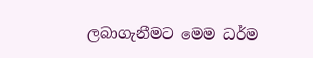ලබාගැනීමට මෙම ධර්ම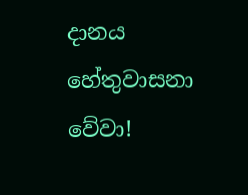දානය හේතුවාසනා වේවා!